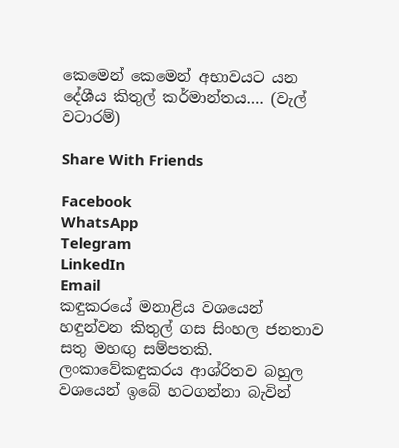කෙමෙන් කෙමෙන් අභාවයට යන දේශීය කිතුල් කර්මාන්තය…. (වැල් වටාරම්)

Share With Friends

Facebook
WhatsApp
Telegram
LinkedIn
Email
කඳුකරයේ මනාළිය වශයෙන් හඳුන්වන කිතුල් ගස සිංහල ජනතාව සතු මහඟු සම්පතකි. ලංකාවේකඳුකරය ආශ්රිතව බහුල වශයෙන් ඉබේ හටගන්නා බැවින්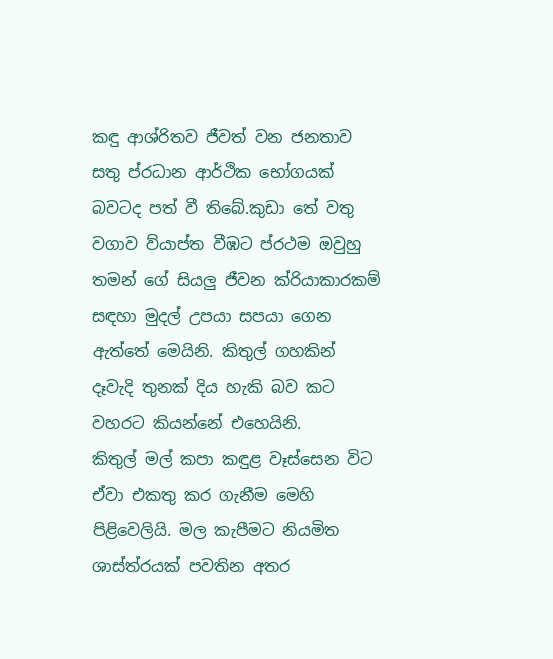කඳු ආශ්රිතව ජීවත් වන ජනතාව සතු ප්රධාන ආර්ථික භෝගයක් බවටද පත් වී තිබේ.කුඩා තේ වතු වගාව ව්යාප්ත වීඹට ප්රථම ඔවුහු තමන් ගේ සියලු ජීවන ක්රියාකාරකම් සඳහා මුදල් උපයා සපයා ගෙන ඇත්තේ මෙයිනි. කිතුල් ගහකින් දෑවැදි තුනක් දිය හැකි බව කට වහරට කියන්නේ එහෙයිනි.
කිතුල් මල් කපා කඳුළ වෑස්සෙන විට ඒවා එකතු කර ගැනීම මෙහි පිළිවෙලියි. මල කැපීමට නියමිත ශාස්ත්රයක් පවතින අතර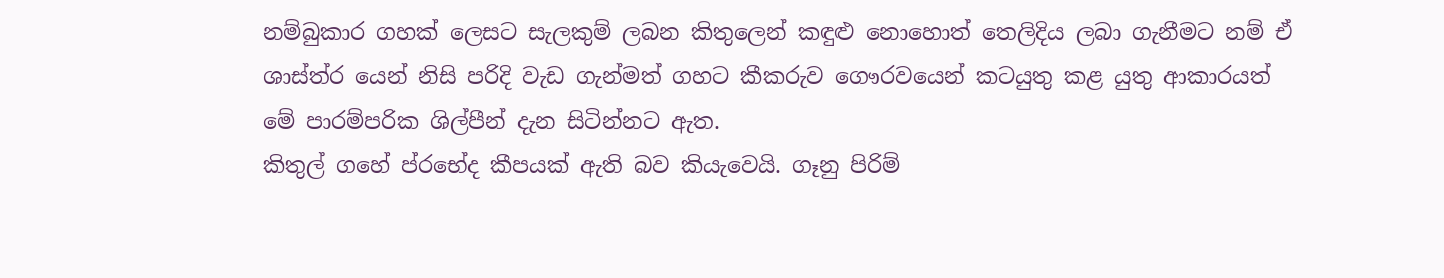නම්බුකාර ගහක් ලෙසට සැලකුම් ලබන කිතුලෙන් කඳුළු නොහොත් තෙලිදිය ලබා ගැනීමට නම් ඒ ශාස්ත්ර යෙන් නිසි පරිදි වැඩ ගැන්මත් ගහට කීකරුව ගෞරවයෙන් කටයුතු කළ යුතු ආකාරයත් මේ පාරම්පරික ශිල්පීන් දැන සිටින්නට ඇත.
කිතුල් ගහේ ප්රභේද කීපයක් ඇති බව කියැවෙයි. ගෑනු පිරිම්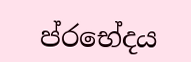ප්රභේදය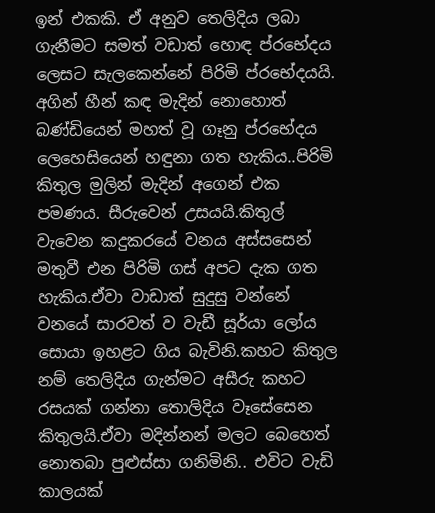ඉන් එකකි. ඒ අනුව තෙලිදිය ලබා ගැනීමට සමත් වඩාත් හොඳ ප්රභේදය ලෙසට සැලකෙන්නේ පිරිමි ප්රභේදයයි.
අගින් හීන් කඳ මැදින් නොහොත් බණ්ඩියෙන් මහත් වූ ගෑනු ප්රභේදය ලෙහෙසියෙන් හඳුනා ගත හැකිය..පිරිමි කිතුල මුලින් මැදින් අගෙන් එක පමණය. සීරුවෙන් උසයයි.කිතුල් වැවෙන කදුකරයේ වනය අස්සසෙන් මතුවී එන පිරිමි ගස් අපට දැක ගත හැකිය.ඒවා වාඩාත් සුදුසු වන්නේ වනයේ සාරවත් ව වැඩී සූර්යා ලෝය සොයා ඉහළට ගිය බැවිනි.කහට කිතුල නම් තෙලිදිය ගැන්මට අසීරු කහට රසයක් ගන්නා තොලිදිය වෑසේසෙන කිතුලයි.ඒවා මදින්නන් මලට බෙහෙත් නොතබා පුළුස්සා ගනිමිනි.. එවිට වැඩි කාලයක්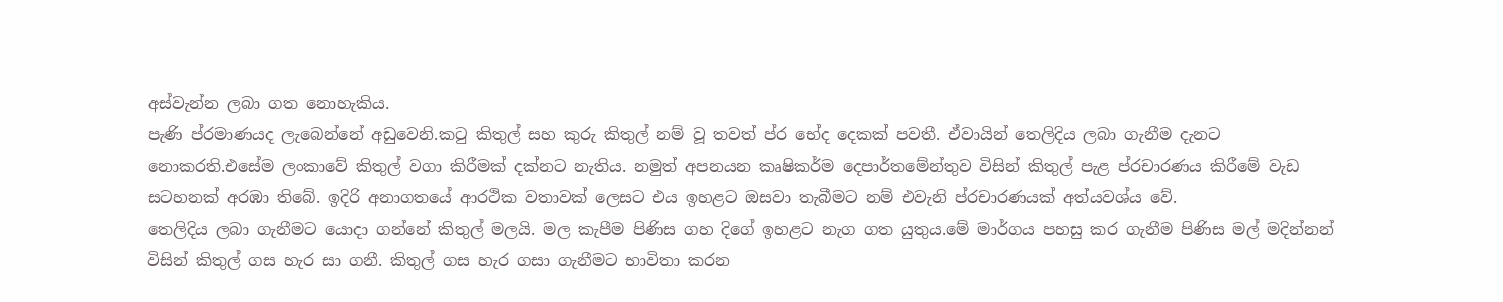අස්වැන්න ලබා ගත නොහැකිය.
පැණි ප්රමාණයද ලැබෙන්නේ අඩුවෙනි.කටු කිතුල් සහ කුරු කිතුල් නම් වූ තවත් ප්ර භේද දෙකක් පවතී. ඒවායින් තෙලිදිය ලබා ගැනීම දැනට නොකරති.එසේම ලංකාවේ කිතුල් වගා කිරීමක් දක්නට නැතිය. නමුත් අපනයන කෘෂිකර්ම දෙපාර්තමේන්තුව විසින් කිතුල් පැළ ප්රචාරණය කිරීමේ වැඩ සටහනක් අරඹා තිබේ. ඉදිරි අනාගතයේ ආරථික වතාවක් ලෙසට එය ඉහළට ඔසවා තැබීමට නම් එවැනි ප්රචාරණයක් අත්යවශ්ය වේ.
තෙලිදිය ලබා ගැනීමට යොදා ගන්නේ කිතුල් මලයි. මල කැපීම පිණිස ගහ දිගේ ඉහළට නැග ගත යුතුය.මේ මාර්ගය පහසු කර ගැනීම පිණිස මල් මදින්නන් විසින් කිතුල් ගස හැර සා ගනී. කිතුල් ගස හැර ගසා ගැනීමට භාවිතා කරන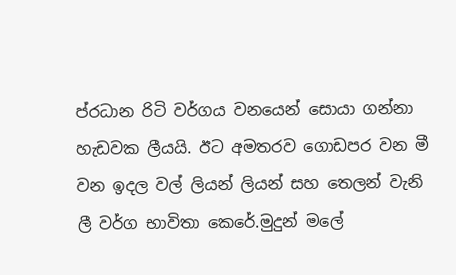ප්රධාන රිටි වර්ගය වනයෙන් සොයා ගන්නා හැඩවක ලීයයි. ඊට අමතරව ගොඩපර වන මී වන ඉදල වල් ලියන් ලියන් සහ තෙලන් වැනි ලී වර්ග භාවිතා කෙරේ.මුදුන් මලේ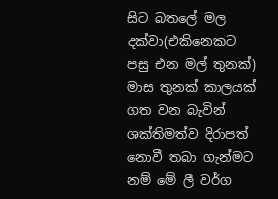සිට බතලේ මල දක්වා(එකිනෙකට පසු එන මල් තුනක්) මාස තුනක් කාලයක් ගත වන බැවින් ශක්තිමත්ව දිරාපත් නොවී තබා ගැන්මට නම් මේ ලී වර්ග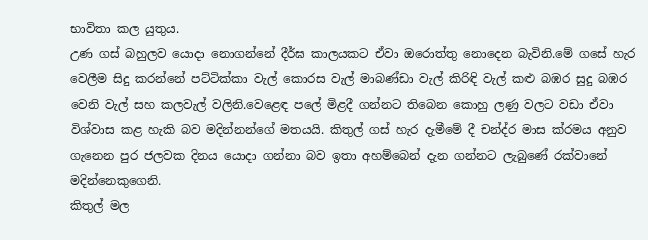භාවිතා කල යුතුය.
උණ ගස් බහුලව යොදා නොගන්නේ දීර්ඝ කාලයකට ඒවා ඔරොත්තු නොදෙන බැවිනි.මේ ගසේ හැර වෙලීම සිදු කරන්නේ පට්ටික්කා වැල් කොරස වැල් මාබණ්ඩා වැල් කිරිඳි වැල් කළු බඹර සුදු බඹර වෙනි වැල් සහ කලවැල් වලිනි.වෙළෙඳ පලේ මිළදී ගන්නට තිබෙන කොහු ලණු වලට වඩා ඒවා විශ්වාස කළ හැකි බව මදින්නන්ගේ මතයයි. කිතුල් ගස් හැර දැමීමේ දී චන්ද්ර මාස ක්රමය අනුව ගැනෙන පුර ජලවක දිනය යොදා ගන්නා බව ඉතා අහම්බෙන් දැන ගන්නට ලැබුණේ රක්වානේ මදින්නෙකුගෙනි.
කිතුල් මල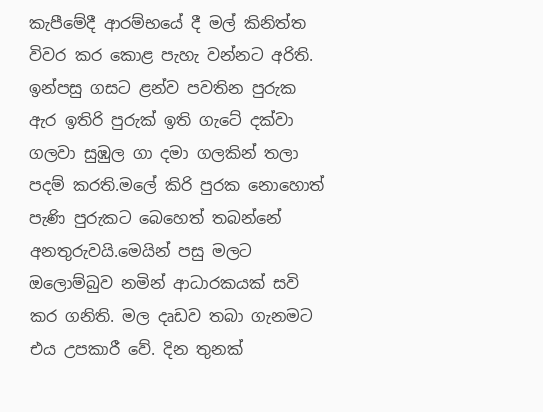කැපීමේදී ආරම්භයේ දී මල් කිනිත්ත විවර කර කොළ පැහැ වන්නට අරිති. ඉන්පසු ගසට ළන්ව පවතින පුරුක ඇර ඉතිරි පුරුක් ඉති ගැටේ දක්වා ගලවා සුඹුල ගා දමා ගලකින් තලා පදම් කරති.මලේ කිරි පුරක නොහොත් පැණි පුරුකට බෙහෙත් තබන්නේ අනතුරුවයි.මෙයින් පසු මලට ඔලොම්බුව නමින් ආධාරකයක් සවි කර ගනිති. මල දෘඩව තබා ගැනමට එය උපකාරී වේ. දින තුනක්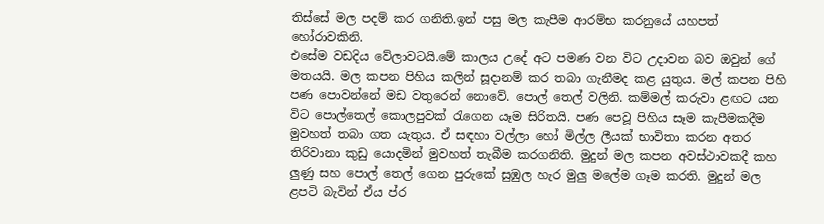තිස්සේ මල පදම් කර ගනිති.ඉන් පසු මල කැපීම ආරම්භ කරනුයේ යහපත් හෝරාවකිනි.
එසේම වඩදිය වේලාවටයි.මේ කාලය උදේ අට පමණ වන විට උදාවන බව ඔවුන් ගේ මතයයි. මල කපන පිහිය කලින් සූදානම් කර තබා ගැනීමද කළ යුතුය. මල් කපන පිහි පණ පොවන්නේ මඩ වතුරෙන් නොවේ. පොල් තෙල් වලිනි. කම්මල් කරුවා ළඟට යන විට පොල්තෙල් කොලපුවක් රැගෙන යෑම සිරිතයි. පණ පෙවූ පිහිය සෑම කැපීමකදීම මුවහත් තබා ගත යැතුය. ඒ සඳහා වල්ලා හෝ මිල්ල ලීයක් භාවිතා කරන අතර තිරිවානා කුඩු යොදමින් මුවහත් තැබීම කරගනිති. මුදුන් මල කපන අවස්ථාවකදී කහ ලුණු සහ පොල් තෙල් ගෙන පුරුකේ සුඹුල හැර මුලු මලේම ගෑම කරති. මුදුන් මල ළපටි බැවින් ඒය ප්ර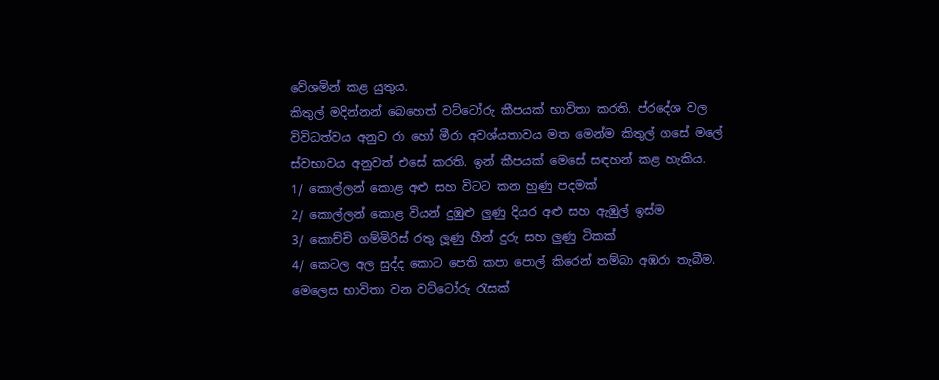වේශමින් කළ යුතුය.
කිතුල් මදින්නන් බෙහෙත් වට්ටෝරු කීපයක් භාවිතා කරති. ප්රදේශ වල විවිධත්වය අනුව රා හෝ මීරා අවශ්යතාවය මත මෙන්ම කිතුල් ගසේ මලේ ස්වභාවය අනුවත් එසේ කරති. ඉන් කීපයක් මෙසේ සඳහන් කළ හැකිය.
1/ කොල්ලන් කොළ අළු සහ විටට කන හුණු පදමක්
2/ කොල්ලන් කොළ වියන් දුඹුළු ලුණු දියර අළු සහ ඇඹුල් ඉස්ම
3/ කොච්චි ගම්මිරිස් රතු ලූණු හීන් දුරු සහ ලුණු ටිකක්
4/ කෙටල අල සුද්ද කොට පෙති කපා පොල් කිරෙන් තම්බා අඹරා තැබීම.
මෙලෙස භාවිතා වන වට්ටෝරු රැසක්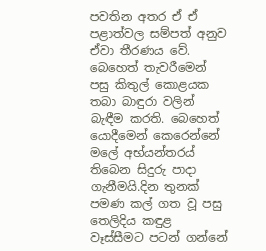පවතින අතර ඒ ඒ පළාත්වල සම්පත් අනුව ඒවා තීරණය වේ. බෙහෙත් තැවරීමෙන් පසු කිතුල් කොළයක තබා බාඳුරා වලින් බැඳීම කරති. බෙහෙත් යොදීමෙන් කෙරෙන්නේ මලේ අභ්යන්තරය් තිබෙන සිදුරු පාදා ගැනීමයි.දින තුනක් පමණ කල් ගත වූ පසු තෙලිදිය කඳුළ වෑස්සීමට පටන් ගන්නේ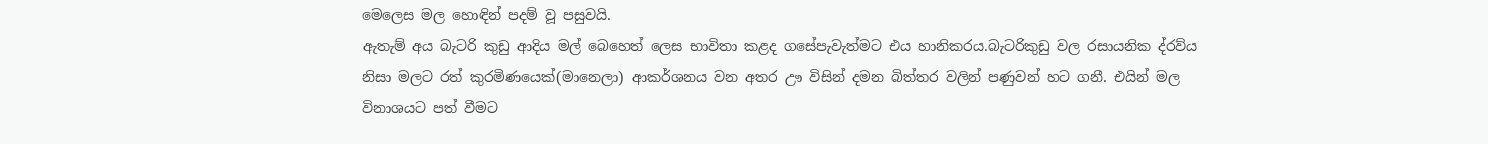මෙලෙස මල හොඳින් පදම් වූ පසුවයි.
ඇතැම් අය බැටරි කුඩු ආදිය මල් බෙහෙත් ලෙස භාවිතා කළද ගසේපැවැත්මට එය හානිකරය.බැටරිකුඩු වල රසායනික ද්රව්ය නිසා මලට රත් කුරමිණයෙක්(මානෙලා) ආකර්ශනය වන අතර ඌ විසින් දමන බිත්තර වලින් පණුවන් හට ගනී. එයින් මල විනාශයට පත් වීමට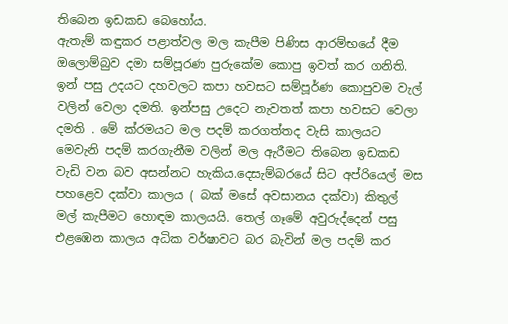තිබෙන ඉඩකඩ බෙහෝය.
ඇතැම් කඳුකර පළාත්වල මල කැපීම පිණිස ආරම්භයේ දීම ඔලොම්බුව දමා සම්පූරණ පුරුකේම කොපු ඉවත් කර ගනිති. ඉන් පසු උදයට දහවලට කපා හවසට සම්පූර්ණ කොපුවම වැල් වලින් වෙලා දමති. ඉන්පසු උදෙට නැවතත් කපා හවසට වෙලා දමති . මේ ක්රමයට මල පදම් කරගත්තද වැසි කාලයට මෙවැනි පදම් කරගැනීම වලින් මල ඇරීමට තිබෙන ඉඩකඩ වැඩි වන බව අසන්නට හැකිය.දෙසැම්බරයේ සිට අප්රියෙල් මස පහළෙව දක්වා කාලය ( බක් මසේ අවසානය දක්වා) කිතුල් මල් කැපීමට හොඳම කාලයයි. තෙල් ගෑමේ අවුරුද්දෙන් පසු එළඹෙන කාලය අධික වර්ෂාවට බර බැවින් මල පදම් කර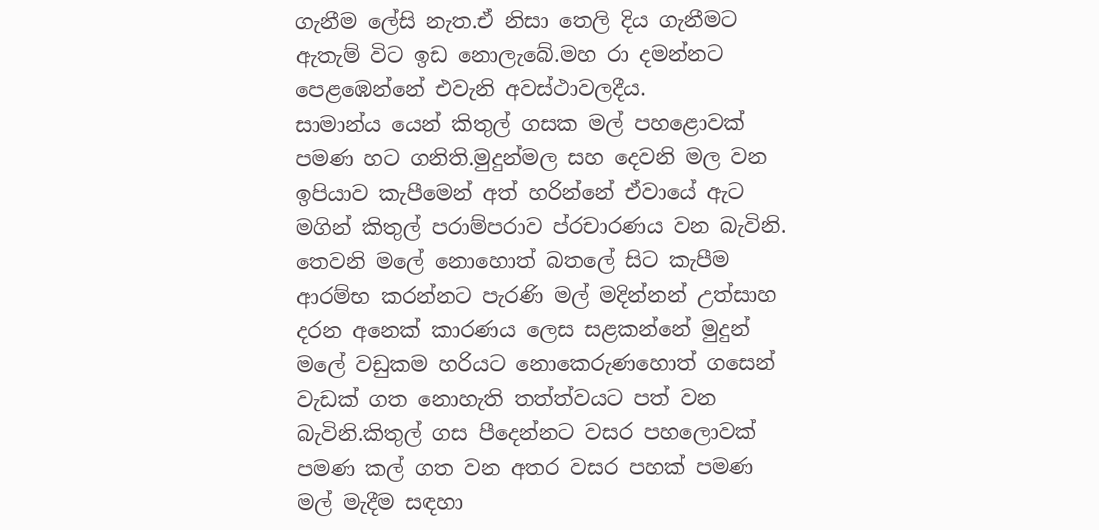ගැනීම ලේසි නැත.ඒ නිසා තෙලි දිය ගැනීමට ඇතැම් විට ඉඩ නොලැබේ.මහ රා දමන්නට පෙළඹෙන්නේ එවැනි අවස්ථාවලදීය.
සාමාන්ය යෙන් කිතුල් ගසක මල් පහළොවක් පමණ හට ගනිති.මුදුන්මල සහ දෙවනි මල වන ඉපියාව කැපීමෙන් අත් හරින්නේ ඒවායේ ඇට මගින් කිතුල් පරාම්පරාව ප්රචාරණය වන බැවිනි. තෙවනි මලේ නොහොත් බතලේ සිට කැපීම ආරම්භ කරන්නට පැරණි මල් මදින්නන් උත්සාහ දරන අනෙක් කාරණය ලෙස සළකන්නේ මුදුන් මලේ වඩුකම හරියට නොකෙරුණහොත් ගසෙන් වැඩක් ගත නොහැති තත්ත්වයට පත් වන බැවිනි.කිතුල් ගස පීදෙන්නට වසර පහලොවක් පමණ කල් ගත වන අතර වසර පහක් පමණ මල් මැදීම සඳහා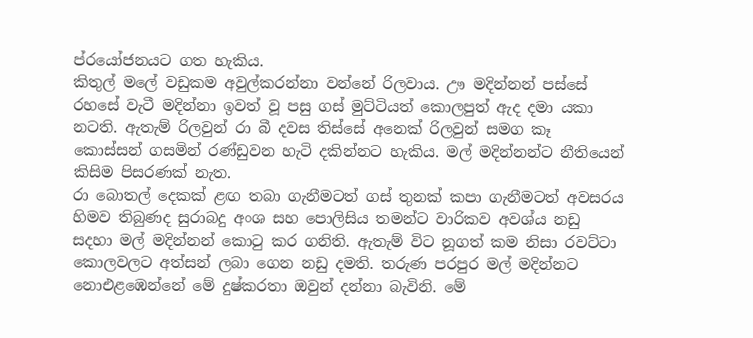ප්රයෝජනයට ගත හැකිය.
කිතුල් මලේ වඩුකම අවුල්කරන්නා වන්නේ රිලවාය. ඌ මදින්නන් පස්සේ රහසේ වැටී මදින්නා ඉවත් වූ පසු ගස් මුට්ටියත් කොලපුත් ඇද දමා යකා නටති. ඇතැම් රිලවුන් රා බී දවස තිස්සේ අනෙක් රිලවුන් සමග කෑ කොස්සන් ගසමින් රණ්ඩුවන හැටි දකින්නට හැකිය. මල් මදින්නන්ට නීතියෙන් කිසිම පිසරණක් නැත.
රා බොතල් දෙකක් ළඟ තබා ගැනීමටත් ගස් තුනක් කපා ගැනීමටත් අවසරය හිමව තිබුණද සුරාබදු අංශ සහ පොලිසිය තමන්ට වාරිකව අවශ්ය නඩු සදහා මල් මදින්නන් කොටු කර ගනිති. ඇතැම් විට නූගත් කම නිසා රවට්ටා කොලවලට අත්සන් ලබා ගෙන නඩු දමති. තරුණ පරපුර මල් මදින්නට නොඑළඹෙන්නේ මේ දුෂ්කරතා ඔවුන් දන්නා බැවිනි. මේ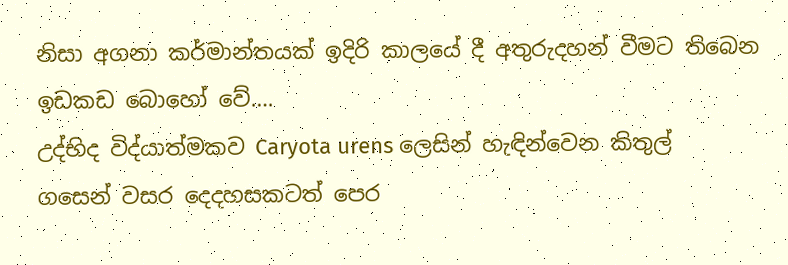නිසා අගනා කර්මාන්තයක් ඉදිරි කාලයේ දී අතුරුදහන් වීමට තිබෙන ඉඩකඩ බොහෝ වේ….
උද්භිද විද්යාත්මකව Caryota urens ලෙසින් හැඳින්වෙන කිතුල් ගසෙන් වසර දෙදහසකටත් පෙර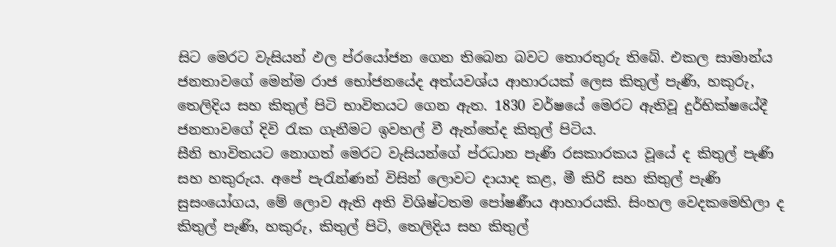සිට මෙරට වැසියන් ඵල ප්රයෝජන ගෙන තිබෙන බවට තොරතුරු තිබේ. එකල සාමාන්ය ජනතාවගේ මෙන්ම රාජ භෝජනයේද අත්යවශ්ය ආහාරයක්‌ ලෙස කිතුල් පැණි, හකුරු, තෙලිදිය සහ කිතුල් පිටි භාවිතයට ගෙන ඇත. 1830 වර්ෂයේ මෙරට ඇතිවූ දුර්භික්‌ෂයේදී ජනතාවගේ දිවි රැක ගැනීමට ඉවහල් වී ඇත්තේද කිතුල් පිටිය.
සීනි භාවිතයට නොගත් මෙරට වැසියන්ගේ ප්රධාන පැණි රසකාරකය වූයේ ද කිතුල් පැණි සහ හකුරුය. අපේ පැරැන්ණන් විසින් ලොවට දායාද කළ, මී කිරි සහ කිතුල් පැණි සුසංයෝගය, මේ ලොව ඇති අති විශිෂ්ටතම පෝෂණීය ආහාරයකි. සිංහල වෙදකමෙහිලා ද කිතුල් පැණි, හකුරු, කිතුල් පිටි, තෙලිදිය සහ කිතුල්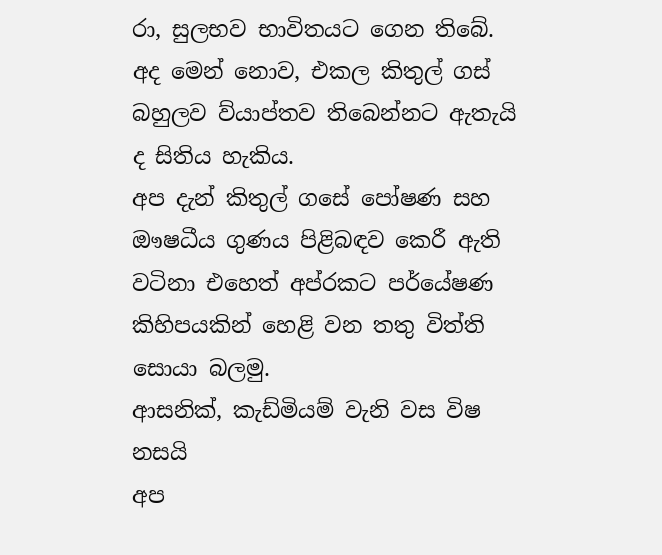රා, සුලභව භාවිතයට ගෙන තිබේ. අද මෙන් නොව, එකල කිතුල් ගස්‌ බහුලව ව්යාප්තව තිබෙන්නට ඇතැයි ද සිතිය හැකිය.
අප දැන් කිතුල් ගසේ පෝෂණ සහ ඖෂධීය ගුණය පිළිබඳව කෙරී ඇති වටිනා එහෙත් අප්රකට පර්යේෂණ කිහිපයකින් හෙළි වන තතු විත්ති සොයා බලමු.
ආසනික්‌, කැඩ්මියම් වැනි වස විෂ නසයි
අප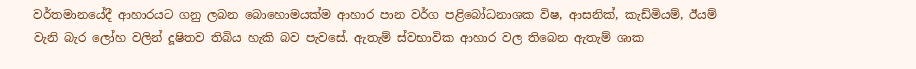වර්තමානයේදී ආහාරයට ගනු ලබන බොහොමයක්‌ම ආහාර පාන වර්ග පළිබෝධනාශක විෂ, ආසනික්‌, කැඩ්මියම්, ඊයම් වැනි බැර ලෝහ වලින් දූෂිතව තිබිය හැකි බව පැවසේ. ඇතැම් ස්‌වභාවික ආහාර වල තිබෙන ඇතැම් ශාක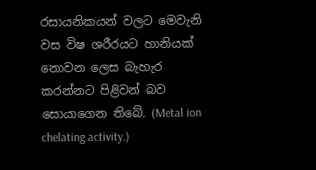රසායනිකයන් වලට මෙවැනි වස විෂ ශරීරයට හානියක්‌ නොවන ලෙස බැහැර කරන්නට පිළිවන් බව සොයාගෙන තිබේ. (Metal ion chelating activity.)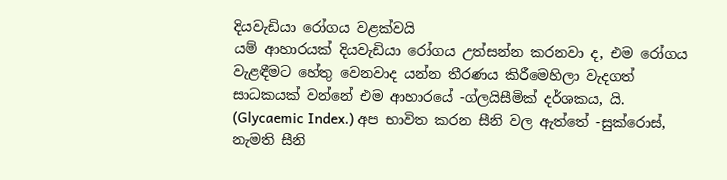දියවැඩියා රෝගය වළක්‌වයි
යම් ආහාරයක්‌ දියවැඩියා රෝගය උත්සන්න කරනවා ද, එම රෝගය වැළඳීමට හේතු වෙනවාද යන්න තීරණය කිරීමෙහිලා වැදගත් සාධකයක්‌ වන්නේ එම ආහාරයේ -ග්ලයිසීමික්‌ දර්ශකය, යි. (Glycaemic Index.) අප භාවිත කරන සීනි වල ඇත්තේ -සුක්රොස්‌, නැමති සීනි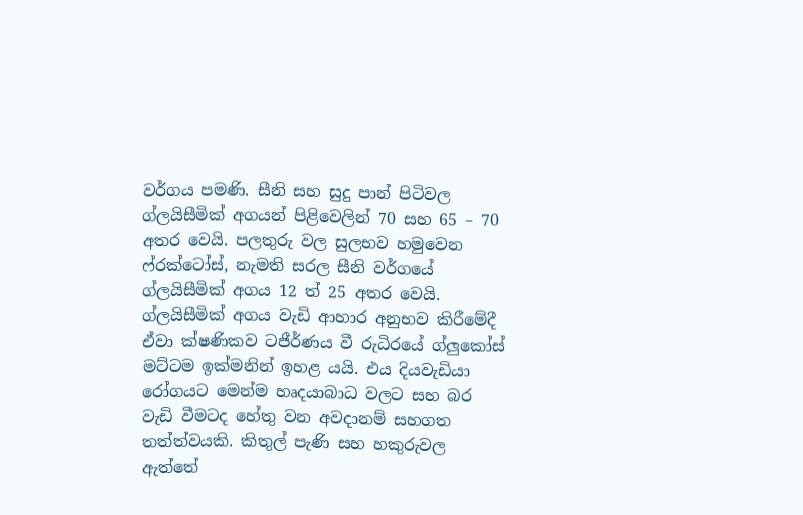වර්ගය පමණි. සීනි සහ සුදු පාන් පිටිවල ග්ලයිසීමික්‌ අගයන් පිළිවෙලින් 70 සහ 65 – 70 අතර වෙයි. පලතුරු වල සුලභව හමුවෙන ෆ්රක්‌ටෝස්‌, නැමති සරල සීනි වර්ගයේ ග්ලයිසීමික්‌ අගය 12 ත් 25 අතර වෙයි.
ග්ලයිසීමික්‌ අගය වැඩි ආහාර අනුභව කිරීමේදී ඒවා ක්‌ෂණිකව ටජීර්ණය වී රුධිරයේ ග්ලුකෝස්‌ මට්‌ටම ඉක්‌මනින් ඉහළ යයි. එය දියවැඩියා රෝගයට මෙන්ම හෘදයාබාධ වලට සහ බර වැඩි වීමටද හේතු වන අවදානම් සහගත තත්ත්වයකි. කිතුල් පැණි සහ හකුරුවල ඇත්තේ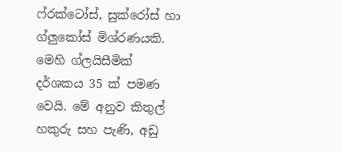ෆ්රක්‌ටෝස්‌, සුක්රෝස්‌ හා ග්ලුකෝස්‌ මිශ්රණයකි. මෙහි ග්ලයිසීමික්‌ දර්ශකය 35 ක්‌ පමණ වෙයි. මේ අනුව කිතුල් හකුරු සහ පැණි, අඩු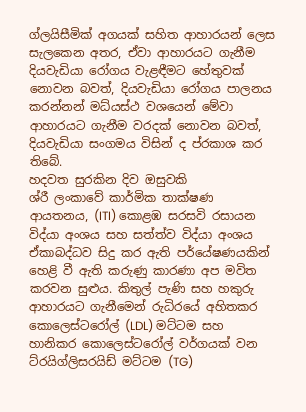ග්ලයිසීමික්‌ අගයක්‌ සහිත ආහාරයන් ලෙස සැලකෙන අතර, ඒවා ආහාරයට ගැනීම දියවැඩියා රෝගය වැළඳීමට හේතුවක්‌ නොවන බවත්, දියවැඩියා රෝගය පාලනය කරන්නන් මධ්යස්‌ථ වශයෙන් මේවා ආහාරයට ගැනීම වරදක්‌ නොවන බවත්, දියවැඩියා සංගමය විසින් ද ප්රකාශ කර තිබේ.
හදවත සුරකින දිව ඔසුවකි
ශ්රී ලංකාවේ කාර්මික තාක්‌ෂණ ආයතනය, (ITI) කොළඹ සරසවි රසායන විද්යා අංශය සහ සත්ත්ව විද්යා අංශය ඒකාබද්ධව සිදු කර ඇති පර්යේෂණයකින් හෙළි වී ඇති කරුණු කාරණා අප මවිත කරවන සුළුය. කිතුල් පැණි සහ හකුරු ආහාරයට ගැනීමෙන් රුධිරයේ අහිතකර කොලෙස්‌ටරෝල් (LDL) මට්‌ටම සහ හානිකර කොලෙස්‌ටරෝල් වර්ගයක්‌ වන ට්රයිග්ලිසරයිඩ් මට්‌ටම (TG)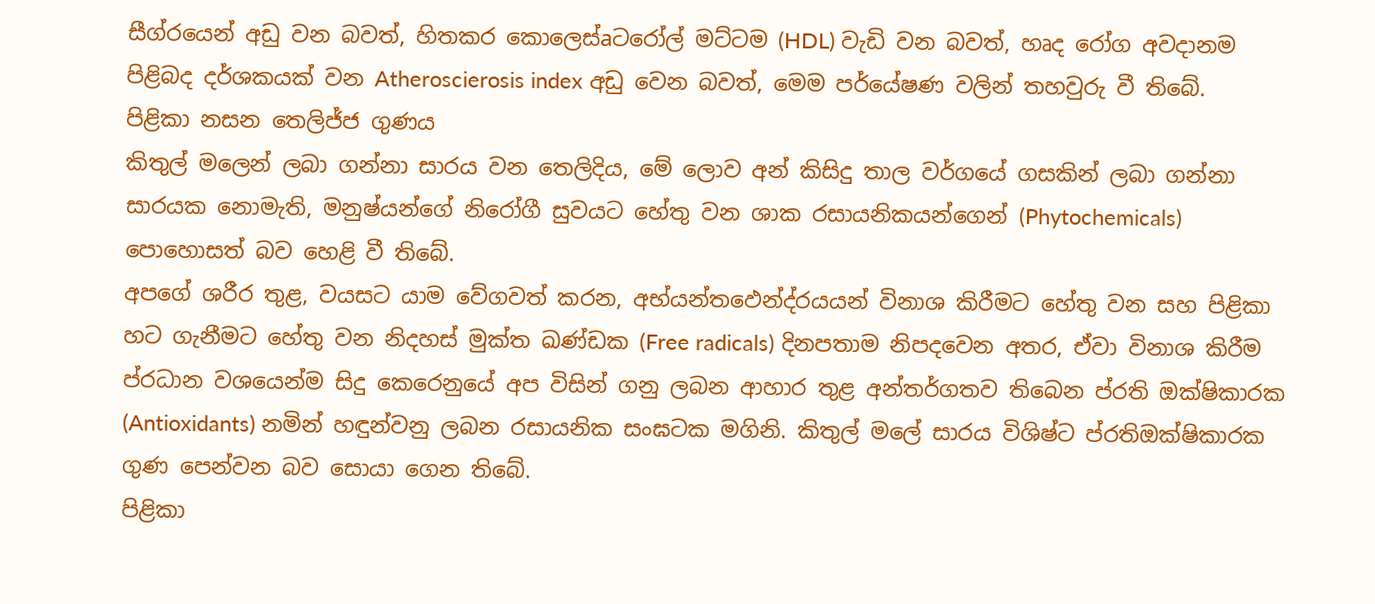සීග්රයෙන් අඩු වන බවත්, හිතකර කොලෙස්‌aටරෝල් මට්‌ටම (HDL) වැඩි වන බවත්, හෘද රෝග අවදානම පිළිබද දර්ශකයක්‌ වන Atheroscierosis index අඩු වෙන බවත්, මෙම පර්යේෂණ වලින් තහවුරු වී තිබේ.
පිළිකා නසන තෙලිජ්ජ ගුණය
කිතුල් මලෙන් ලබා ගන්නා සාරය වන තෙලිදිය, මේ ලොව අන් කිසිදු තාල වර්ගයේ ගසකින් ලබා ගන්නා සාරයක නොමැති, මනුෂ්යන්ගේ නිරෝගී සුවයට හේතු වන ශාක රසායනිකයන්ගෙන් (Phytochemicals) පොහොසත් බව හෙළි වී තිබේ.
අපගේ ශරීර තුළ, වයසට යාම වේගවත් කරන, අභ්යන්තඵෙන්ද්රයයන් විනාශ කිරීමට හේතු වන සහ පිළිකා හට ගැනීමට හේතු වන නිදහස්‌ මුක්‌ත ඛණ්‌ඩක (Free radicals) දිනපතාම නිපදවෙන අතර, ඒවා විනාශ කිරීම ප්රධාන වශයෙන්ම සිදු කෙරෙනුයේ අප විසින් ගනු ලබන ආහාර තුළ අන්තර්ගතව තිබෙන ප්රති ඔක්‌ෂිකාරක (Antioxidants) නමින් හඳුන්වනු ලබන රසායනික සංඝටක මගිනි. කිතුල් මලේ සාරය විශිෂ්ට ප්රතිඔක්‌ෂිකාරක ගුණ පෙන්වන බව සොයා ගෙන තිබේ.
පිළිකා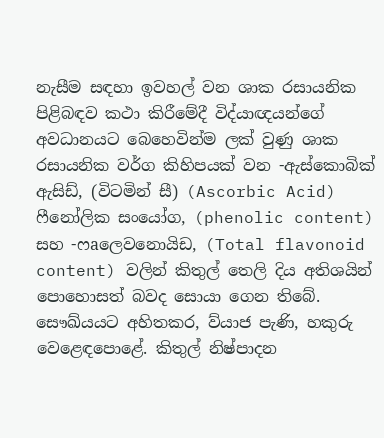නැසීම සඳහා ඉවහල් වන ශාක රසායනික පිළිබඳව කථා කිරීමේදී විද්යාඥයන්ගේ අවධානයට බෙහෙවින්ම ලක්‌ වුණු ශාක රසායනික වර්ග කිහිපයක්‌ වන -ඇස්‌කොබික්‌ ඇසිඩ්, (විටමින් සී) (Ascorbic Acid) ෆීනෝලික සංයෝග, (phenolic content) සහ -ෆaලෙවනොයිඩ, (Total flavonoid content) වලින් කිතුල් තෙලි දිය අතිශයින් පොහොසත් බවද සොයා ගෙන තිබේ.
සෞඛ්යයට අහිතකර, ව්යාජ පැණි, හකුරු වෙළෙඳපොළේ. කිතුල් නිෂ්පාදන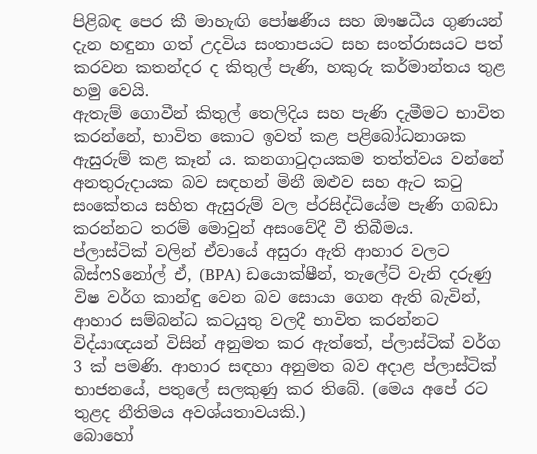පිළිබඳ පෙර කී මාහැඟි පෝෂණීය සහ ඖෂධීය ගුණයන් දැන හඳුනා ගත් උදවිය සංතාපයට සහ සංත්රාසයට පත් කරවන කතන්දර ද කිතුල් පැණි, හකුරු කර්මාන්තය තුළ හමු වෙයි.
ඇතැම් ගොවීන් කිතුල් තෙලිදිය සහ පැණි දැමීමට භාවිත කරන්නේ, භාවිත කොට ඉවත් කළ පළිබෝධනාශක ඇසුරුම් කළ කෑන් ය. කනගාටුදායකම තත්ත්වය වන්නේ අනතුරුදායක බව සඳහන් මිනී ඔළුව සහ ඇට කටු සංකේතය සහිත ඇසුරුම් වල ප්රසිද්ධියේම පැණි ගබඩා කරන්නට තරම් මොවුන් අසංවේදී වී තිබීමය.
ප්ලාස්‌ටික්‌ වලින් ඒවායේ අසුරා ඇති ආහාර වලට බිස්‌ෆSනෝල් ඒ, (BPA) ඩයොක්‌ෂීන්, තැලේට්‌ වැනි දරුණු විෂ වර්ග කාන්ඳු වෙන බව සොයා ගෙන ඇති බැවින්, ආහාර සම්බන්ධ කටයුතු වලදී භාවිත කරන්නට විද්යාඥයන් විසින් අනුමත කර ඇත්තේ, ප්ලාස්‌ටික්‌ වර්ග 3 ක්‌ පමණි. ආහාර සඳහා අනුමත බව අදාළ ප්ලාස්‌ටික්‌ භාජනයේ, පතුලේ සලකුණු කර තිබේ. (මෙය අපේ රට තුළද නීතිමය අවශ්යතාවයකි.)
බොහෝ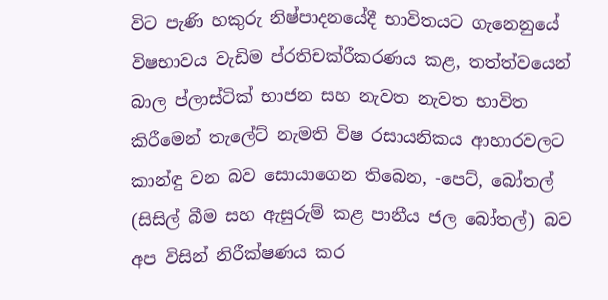විට පැණි හකුරු නිෂ්පාදනයේදී භාවිතයට ගැනෙනුයේ විෂභාවය වැඩිම ප්රතිචක්රීකරණය කළ, තත්ත්වයෙන් බාල ප්ලාස්‌ටික්‌ භාජන සහ නැවත නැවත භාවිත කිරීමෙන් තැලේට්‌ නැමති විෂ රසායනිකය ආහාරවලට කාන්ඳු වන බව සොයාගෙන තිබෙන, -පෙට්‌, බෝතල් (සිසිල් බීම සහ ඇසුරුම් කළ පානීය ජල බෝතල්) බව අප විසින් නිරීක්‌ෂණය කර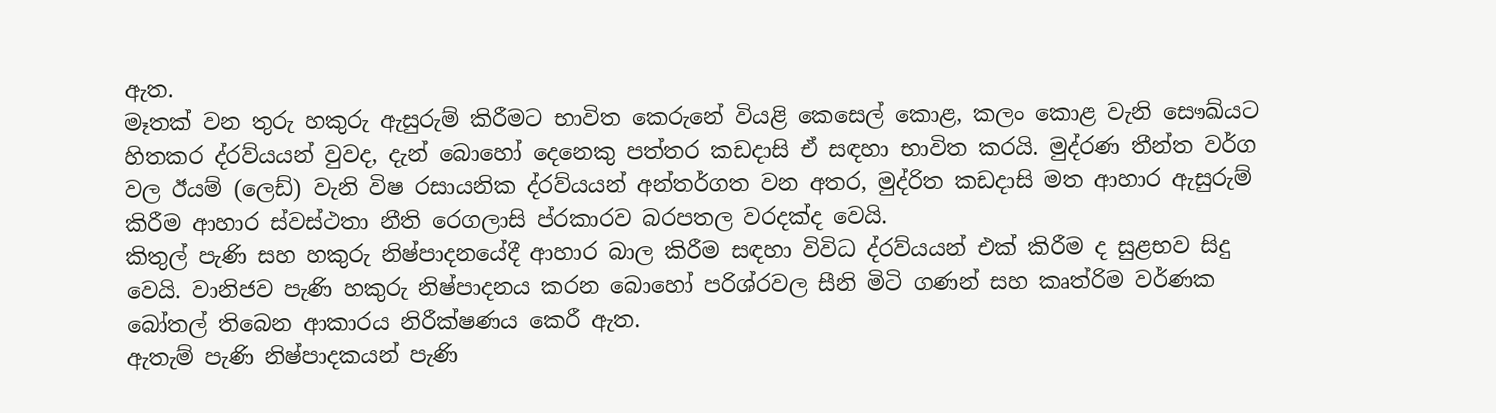ඇත.
මෑතක්‌ වන තුරු හකුරු ඇසුරුම් කිරීමට භාවිත කෙරුනේ වියළි කෙසෙල් කොළ, කලං කොළ වැනි සෞඛ්යට හිතකර ද්රව්යයන් වුවද, දැන් බොහෝ දෙනෙකු පත්තර කඩදාසි ඒ සඳහා භාවිත කරයි. මුද්රණ තීන්ත වර්ග වල ඊයම් (ලෙඩ්) වැනි විෂ රසායනික ද්රව්යයන් අන්තර්ගත වන අතර, මුද්රිත කඩදාසි මත ආහාර ඇසුරුම් කිරීම ආහාර ස්‌වස්‌ථතා නීති රෙගලාසි ප්රකාරව බරපතල වරදක්‌ද වෙයි.
කිතුල් පැණි සහ හකුරු නිෂ්පාදනයේදී ආහාර බාල කිරීම සඳහා විවිධ ද්රව්යයන් එක්‌ කිරීම ද සුළභව සිදු වෙයි. වානිජව පැණි හකුරු නිෂ්පාදනය කරන බොහෝ පරිශ්රවල සීනි මිටි ගණන් සහ කෘත්රිම වර්ණක බෝතල් තිබෙන ආකාරය නිරීක්‌ෂණය කෙරී ඇත.
ඇතැම් පැණි නිෂ්පාදකයන් පැණි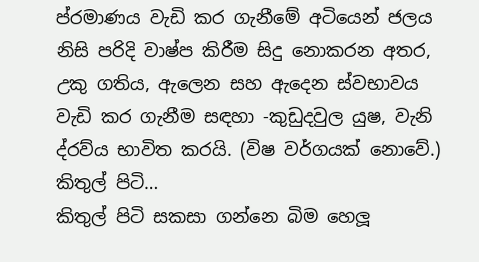ප්රමාණය වැඩි කර ගැනීමේ අටියෙන් ජලය නිසි පරිදි වාෂ්ප කිරීම සිදු නොකරන අතර, උකු ගතිය, ඇලෙන සහ ඇදෙන ස්‌වභාවය වැඩි කර ගැනීම සඳහා -කුඩුදවුල යුෂ, වැනි ද්රව්ය භාවිත කරයි. (විෂ වර්ගයක්‌ නොවේ.)
කිතුල් පිටි…
කිතුල් පිටි සකසා ගන්නෙ බිම හෙලූ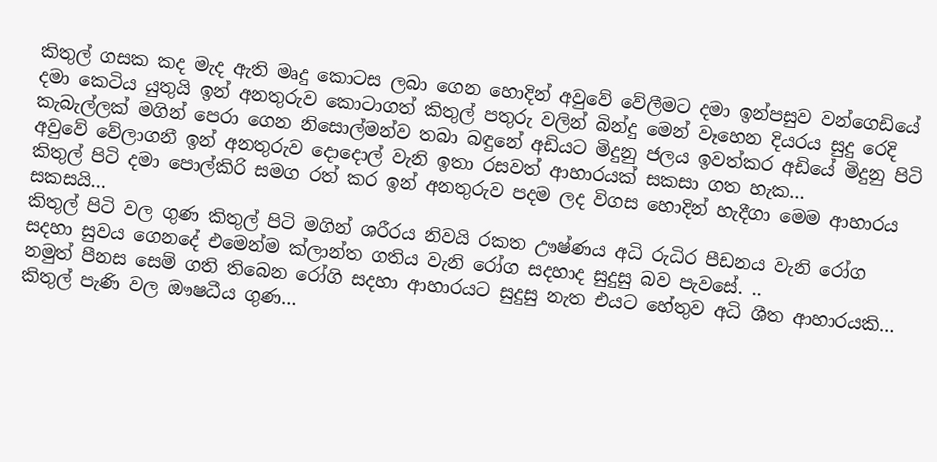කිතුල් ගසක කද මැද ඇති මෘදු කොටස ලබා ගෙන හොදින් අවුවේ වේලීමට දමා ඉන්පසුව වන්ගෙඩියේ දමා කෙටිය යුතුයි ඉන් අනතුරුව කොටාගත් කිතුල් පතුරු වලින් බින්දු මෙන් වෑහෙන දියරය සුදු රෙදි කැබැල්ලක් මගින් පෙරා ගෙන නිසොල්මන්ව තබා බඳුනේ අඩියට මිදුනු ජලය ඉවත්කර අඩියේ මිදුනු පිටි අවුවේ වේලාගනී ඉන් අනතුරුව දොදොල් වැනි ඉතා රසවත් ආහාරයක් සකසා ගත හැක…
කිතුල් පිටි දමා පොල්කිරි සමග රත් කර ඉන් අනතුරුව පදම ලද විගස හොදින් හැදීගා මෙම ආහාරය සකසයි…
කිතුල් පිටි වල ගුණ කිතුල් පිටි මගින් ශරීරය නිවයි රකත ඌෂ්ණය අධි රුධිර පීඩනය වැනි රෝග සදහා සුවය ගෙනදේ එමෙන්ම ක්ලාන්ත ගතිය වැනි රෝග සදහාද සුදුසු බව පැවසේ. ..
නමුත් පීනස සෙම් ගති තිබෙන රෝගි සදහා ආහාරයට සුදුසු නැත එයට හේතුව අධි ශීත ආහාරයකි…
කිතුල් පැණි වල ඖෂධීය ගුණ…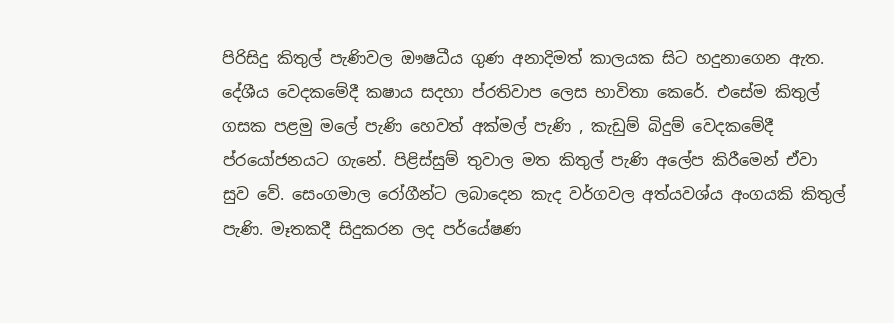පිරිසිදු කිතුල් පැණිවල ඖෂධීය ගුණ අනාදිමත් කාලයක සිට හදුනාගෙන ඇත. දේශීය වෙදකමේදී කෂාය සදහා ප්රතිවාප ලෙස භාවිතා කෙරේ. එසේම කිතුල් ගසක පළමු මලේ පැණි හෙවත් අක්මල් පැණි , කැඩුම් බිදුම් වෙදකමේදී ප්රයෝජනයට ගැනේ. පිළිස්සුම් තුවාල මත කිතුල් පැණි අලේප කිරීමෙන් ඒවා සුව වේ. සෙංගමාල රෝගීන්ට ලබාදෙන කැද වර්ගවල අත්යවශ්ය අංගයකි කිතුල් පැණි. මෑතකදී සිදුකරන ලද පර්යේෂණ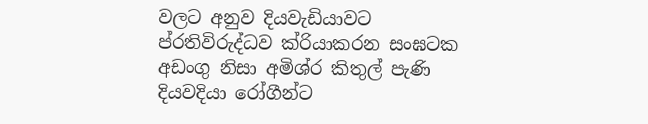වලට අනුව දියවැඩියාවට ප්රතිවිරුද්ධව ක්රියාකරන සංඝටක අඩංගු නිසා අමිශ්ර කිතුල් පැණි දියවදියා රෝගීන්ට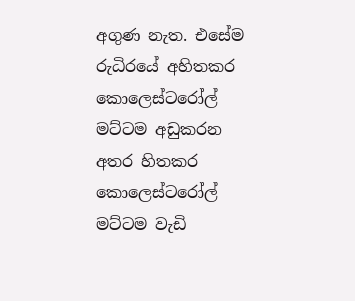අගුණ නැත. එසේම රුධිරයේ අහිතකර කොලෙස්ටරෝල් මට්ටම අඩුකරන අතර හිතකර කොලෙස්ටරෝල් මට්ටම වැඩි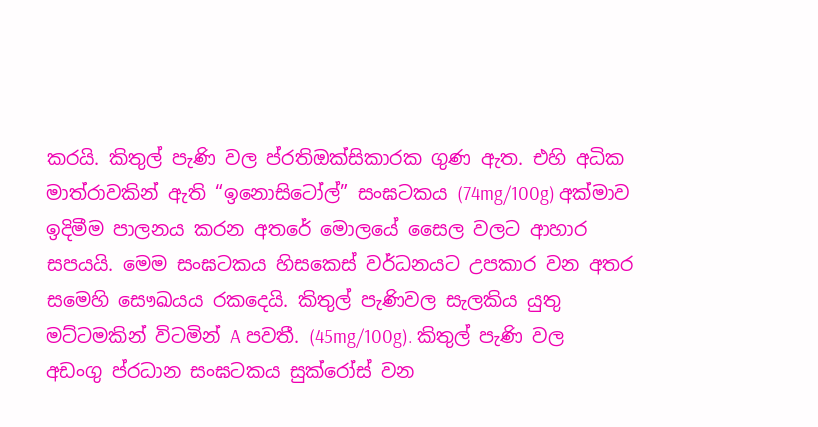කරයි. කිතුල් පැණි වල ප්රතිඔක්සිකාරක ගුණ ඇත. එහි අධික මාත්රාවකින් ඇති “ඉනොසිටෝල්” සංඝටකය (74mg/100g) අක්මාව ඉදිමීම පාලනය කරන අතරේ මොලයේ සෛල වලට ආහාර සපයයි. මෙම සංඝටකය හිසකෙස් වර්ධනයට උපකාර වන අතර සමෙහි සෞඛයය රකදෙයි. කිතුල් පැණිවල සැලකිය යුතු මට්ටමකින් විටමින් A පවතී. (45mg/100g). කිතුල් පැණි වල අඩංගු ප්රධාන සංඝටකය සුක්රෝස් වන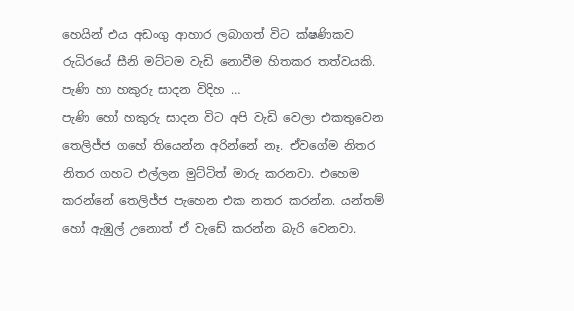හෙයින් එය අඩංගු ආහාර ලබාගත් විට ක්ෂණිකව රුධිරයේ සීනි මට්ටම වැඩි නොවීම හිතකර තත්වයකි.
පැණි හා හකුරු සාදන විදිහ …
පැණි හෝ හකුරු සාදන විට අපි වැඩි වෙලා එකතුවෙන තෙලිජ්ජ ගහේ තියෙන්න අරින්නේ නෑ. ඒවගේම නිතර නිතර ගහට එල්ලන මුට්ටිත් මාරු කරනවා. එහෙම කරන්නේ තෙලිජ්ජ පැහෙන එක නතර කරන්න. යන්තම් හෝ ඇඹුල් උනොත් ඒ වැඩේ කරන්න බැරි වෙනවා.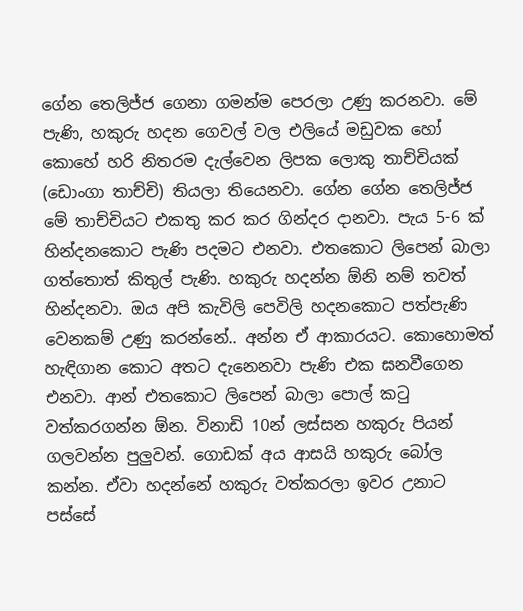ගේන තෙලිජ්ජ ගෙනා ගමන්ම පෙරලා උණු කරනවා. මේ පැණි, හකුරු හදන ගෙවල් වල එලියේ මඩුවක හෝ කොහේ හරි නිතරම දැල්වෙන ලිපක ලොකු තාච්චියක් (ඩොංගා තාච්චි) තියලා තියෙනවා. ගේන ගේන තෙලිජ්ජ මේ තාච්චියට එකතු කර කර ගින්දර දානවා. පැය 5-6 ක් හින්දනකොට පැණි පදමට එනවා. එතකොට ලිපෙන් බාලා ගත්තොත් කිතුල් පැණි. හකුරු හදන්න ඕනි නම් තවත් හින්දනවා. ඔය අපි කැවිලි පෙවිලි හදනකොට පත්පැණි වෙනකම් උණු කරන්නේ.. අන්න ඒ ආකාරයට. කොහොමත් හැඳිගාන කොට අතට දැනෙනවා පැණි එක ඝනවීගෙන එනවා. ආන් එතකොට ලිපෙන් බාලා පොල් කටු වත්කරගන්න ඕන. විනාඩි 10න් ලස්සන හකුරු පියන් ගලවන්න පුලුවන්. ගොඩක් අය ආසයි හකුරු බෝල කන්න. ඒවා හදන්නේ හකුරු වත්කරලා ඉවර උනාට පස්සේ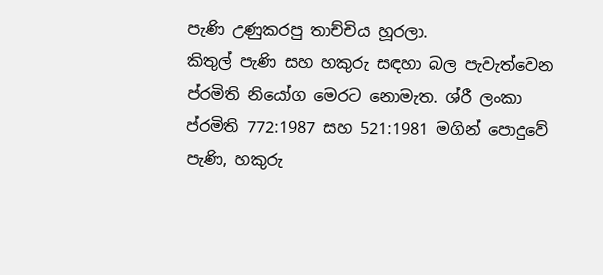පැණි උණුකරපු තාච්චිය හූරලා.
කිතුල් පැණි සහ හකුරු සඳහා බල පැවැත්වෙන ප්රමිති නියෝග මෙරට නොමැත. ශ්රී ලංකා ප්රමිති 772:1987 සහ 521:1981 මගින් පොදුවේ පැණි, හකුරු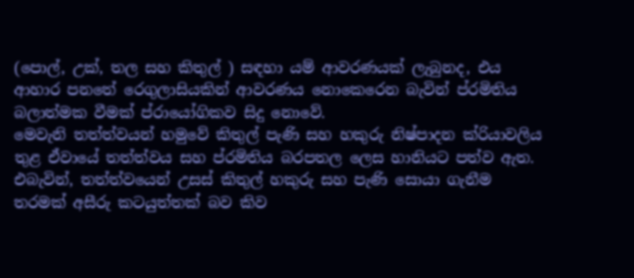(පොල්, උක්‌, තල සහ කිතුල් ) සඳහා යම් ආවරණයක්‌ ලැබුනද, එය ආහාර පනතේ රෙගුලාසියකින් ආවරණය නොකෙරෙන බැවින් ප්රමිතිය බලාත්මක වීමක්‌ ප්රායෝගිකව සිදු නොවේ.
මෙවැනි තත්ත්වයන් හමුවේ කිතුල් පැණි සහ හකුරු නිෂ්පාදන ක්රියාවලිය තුළ ඒවායේ තත්ත්වය සහ ප්රමිතිය බරපතල ලෙස හානියට පත්ව ඇත. එබැවින්, තත්ත්වයෙන් උසස්‌ කිතුල් හකුරු සහ පැණි සොයා ගැනීම තරමක්‌ අසීරු කටයුත්තක්‌ බව කිව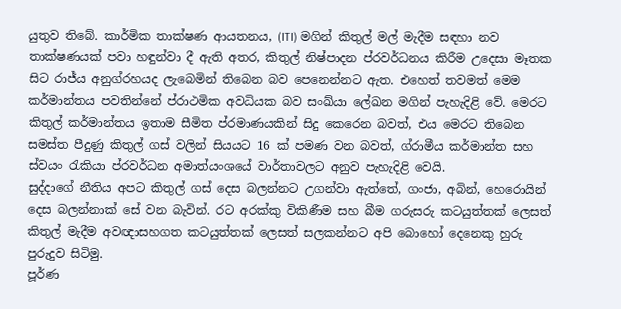යුතුව තිබේ. කාර්මික තාක්‌ෂණ ආයතනය, (ITI) මගින් කිතුල් මල් මැදීම සඳහා නව තාක්‌ෂණයක්‌ පවා හඳුන්වා දී ඇති අතර, කිතුල් නිෂ්පාදන ප්රවර්ධනය කිරීම උදෙසා මෑතක සිට රාජ්ය අනුග්රහයද ලැබෙමින් තිබෙන බව පෙනෙන්නට ඇත. එහෙත් තවමත් මෙම කර්මාන්තය පවතින්නේ ප්රාථමික අවධියක බව සංඛ්යා ලේඛන මගින් පැහැදිළි වේ. මෙරට කිතුල් කර්මාන්තය ඉතාම සීමිත ප්රමාණයකින් සිදු කෙරෙන බවත්, එය මෙරට තිබෙන සමස්‌ත පීදුණු කිතුල් ගස්‌ වලින් සියයට 16 ක්‌ පමණ වන බවත්, ග්රාමීය කර්මාන්ත සහ ස්‌වයං රැකියා ප්රවර්ධන අමාත්යංශයේ වාර්තාවලට අනුව පැහැදිළි වෙයි.
සුද්දාගේ නීතිය අපට කිතුල් ගස්‌ දෙස බලන්නට උගන්වා ඇත්තේ, ගංජා, අබින්, හෙරොයින් දෙස බලන්නාක්‌ සේ වන බැවින්. රට අරක්‌කු විකිණීම සහ බීම ගරුසරු කටයුත්තක්‌ ලෙසත් කිතුල් මැදීම අවඥාසහගත කටයුත්තක්‌ ලෙසත් සලකන්නට අපි බොහෝ දෙනෙකු හුරු පුරුදුව සිටිමු.
පූර්ණ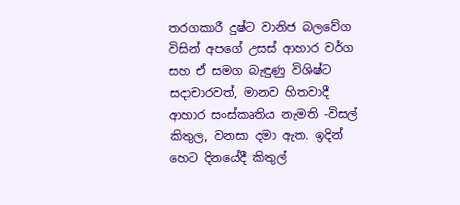තරගකාරී දුෂ්ට වානිජ බලවේග විසින් අපගේ උසස්‌ ආහාර වර්ග සහ ඒ සමග බැඳුණු විශිෂ්ට සදාචාරවත්, මානව හිතවාදී ආහාර සංස්‌කෘතිය නැමති -විසල් කිතුල, වනසා දමා ඇත. ඉදින් හෙට දිනයේදී කිතුල්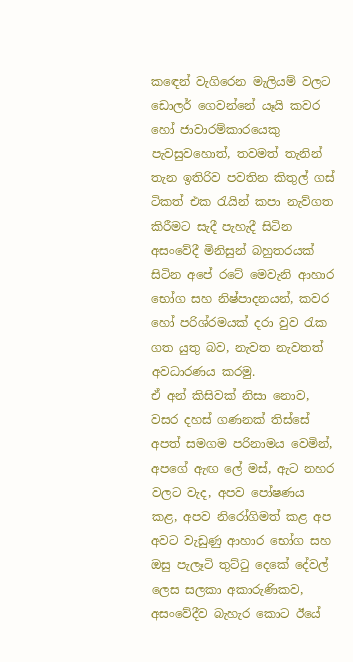කඳෙන් වැගිරෙන මැලියම් වලට ඩොලර් ගෙවන්නේ යෑයි කවර හෝ ජාවාරම්කාරයෙකු පැවසුවහොත්, තවමත් තැනින් තැන ඉතිරිව පවතින කිතුල් ගස්‌ ටිකත් එක රැයින් කපා නැව්ගත කිරීමට සැදී පැහැදී සිටින අසංවේදී මිනිසුන් බහුතරයක්‌ සිටින අපේ රටේ මෙවැනි ආහාර භෝග සහ නිෂ්පාදනයන්, කවර හෝ පරිශ්රමයක්‌ දරා වුව රැක ගත යුතු බව, නැවත නැවතත් අවධාරණය කරමු.
ඒ අන් කිසිවක්‌ නිසා නොව, වසර දහස්‌ ගණනක්‌ තිස්‌සේ අපත් සමගම පරිනාමය වෙමින්, අපගේ ඇඟ ලේ මස්‌, ඇට නහර වලට වැද, අපව පෝෂණය කළ, අපව නිරෝගිමත් කළ අප අවට වැඩුණු ආහාර භෝග සහ ඔසු පැලෑටි තුට්‌ටු දෙකේ දේවල් ලෙස සලකා අකාරුණිකව, අසංවේදීව බැහැර කොට ඊයේ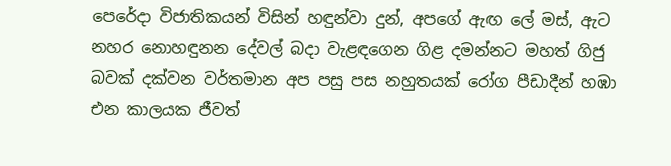පෙරේදා විජාතිකයන් විසින් හඳුන්වා දුන්, අපගේ ඇඟ ලේ මස්‌, ඇට නහර නොහඳුනන දේවල් බදා වැළඳගෙන ගිළ දමන්නට මහත් ගිජු බවක්‌ දක්‌වන වර්තමාන අප පසු පස නහුතයක්‌ රෝග පීඩාදීන් හඹා එන කාලයක ජීවත්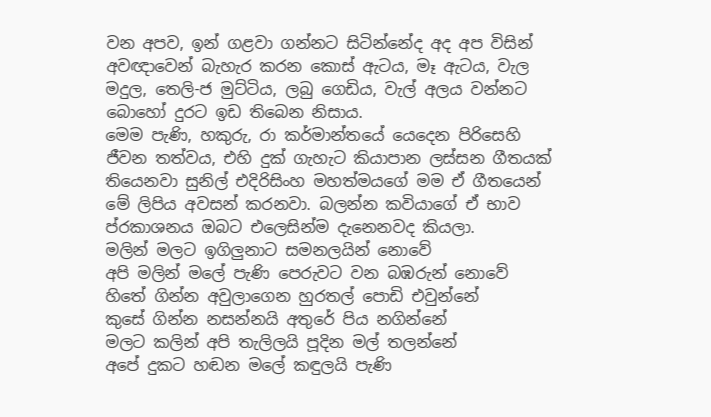වන අපව, ඉන් ගළවා ගන්නට සිටින්නේද අද අප විසින් අවඥාවෙන් බැහැර කරන කොස්‌ ඇටය, මෑ ඇටය, වැල මදුල, තෙලි-ජ මුට්‌ටිය, ලබු ගෙඩිය, වැල් අලය වන්නට බොහෝ දුරට ඉඩ තිබෙන නිසාය.
මෙම පැණි, හකුරු, රා කර්මාන්තයේ යෙදෙන පිරිසෙහි ජීවන තත්වය, එහි දුක් ගැහැට කියාපාන ලස්සන ගීතයක් තියෙනවා සුනිල් එදිරිසිංහ මහත්මයගේ මම ඒ ගීතයෙන් මේ ලිපිය අවසන් කරනවා. බලන්න කවියාගේ ඒ භාව ප්රකාශනය ඔබට එලෙසින්ම දැනෙනවද කියලා.
මලින් මලට ඉගිලුනාට සමනලයින් නොවේ
අපි මලින් මලේ පැණි පෙරුවට වන බඹරුන් නොවේ
හිතේ ගින්න අවුලාගෙන හුරතල් පොඩි එවුන්නේ
කුසේ ගින්න නසන්නයි අතුරේ පිය නගින්නේ
මලට කලින් අපි තැලිලයි පූදින මල් තලන්නේ
අපේ දුකට හඬන මලේ කඳුලයි පැණි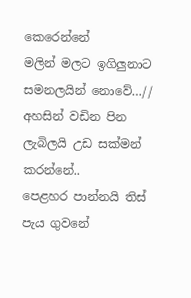කෙරෙන්නේ
මලින් මලට ඉගිලුනාට සමනලයින් නොවේ…//
අහසින් වඩින පින ලැබිලයි උඩ සක්මන් කරන්නේ..
පෙළහර පාන්නයි තිස් පැය ගුවනේ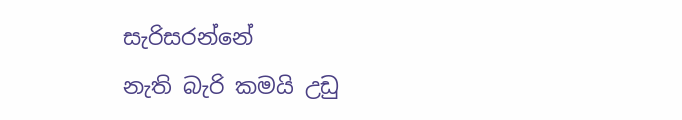සැරිසරන්නේ
නැති බැරි කමයි උඩු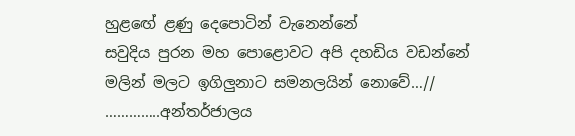හුළඟේ ළණු දෙපොටින් වැනෙන්නේ
සවුදිය පුරන මහ පොළොවට අපි දහඩිය වඩන්නේ
මලින් මලට ඉගිලුනාට සමනලයින් නොවේ…//
…………..අන්තර්ජාලය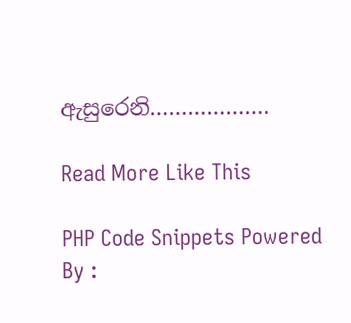ඇසුරෙනි……………….

Read More Like This

PHP Code Snippets Powered By :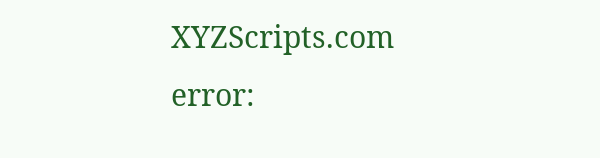XYZScripts.com
error: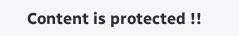Content is protected !!